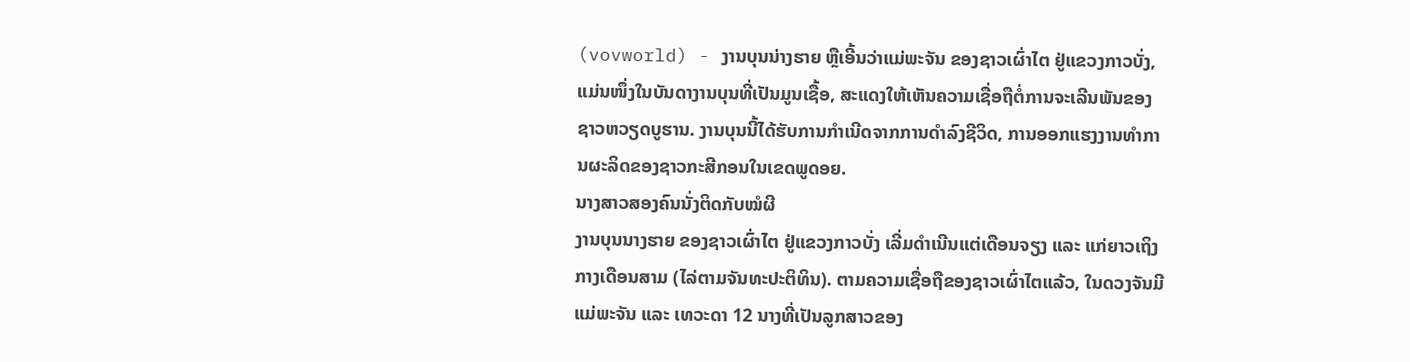(vovworld) - ງານບຸນນ່າງຮາຍ ຫຼືເອີ້ນວ່າແມ່ພະຈັນ ຂອງຊາວເຜົ່າໄຕ ຢູ່ແຂວງກາວບັ່ງ, ແມ່ນໜຶ່ງໃນບັນດາງານບຸນທີ່ເປັນມູນເຊື້ອ, ສະແດງໃຫ້ເຫັນຄວາມເຊື່ອຖືຕໍ່ການຈະເລີນພັນຂອງຊາວຫວຽດບູຮານ. ງານບຸນນີ້ໄດ້ຮັບການກຳເນີດຈາກການດຳລົງຊີວິດ, ການອອກແຮງງານທຳການຜະລິດຂອງຊາວກະສີກອນໃນເຂດພູດອຍ.
ນາງສາວສອງຄົນນັ່ງຕິດກັບໝໍຜີ
ງານບຸນນາງຮາຍ ຂອງຊາວເຜົ່າໄຕ ຢູ່ແຂວງກາວບັ່ງ ເລີ່ມດຳເນີນແຕ່ເດືອນຈຽງ ແລະ ແກ່ຍາວເຖິງກາງເດືອນສາມ (ໄລ່ຕາມຈັນທະປະຕິທິນ). ຕາມຄວາມເຊື່ອຖືຂອງຊາວເຜົ່າໄຕແລ້ວ, ໃນດວງຈັນມີແມ່ພະຈັນ ແລະ ເທວະດາ 12 ນາງທີ່ເປັນລູກສາວຂອງ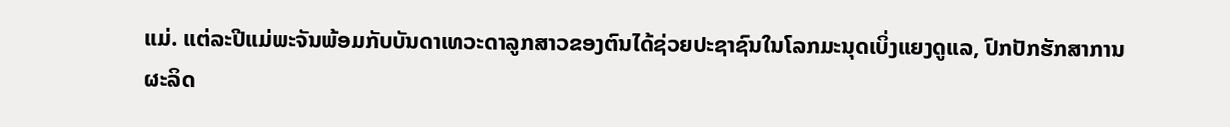ແມ່. ແຕ່ລະປີແມ່ພະຈັນພ້ອມກັບບັນດາເທວະດາລູກສາວຂອງຕົນໄດ້ຊ່ວຍປະຊາຊົນໃນໂລກມະນຸດເບິ່ງແຍງດູແລ, ປົກປັກຮັກສາການຜະລິດ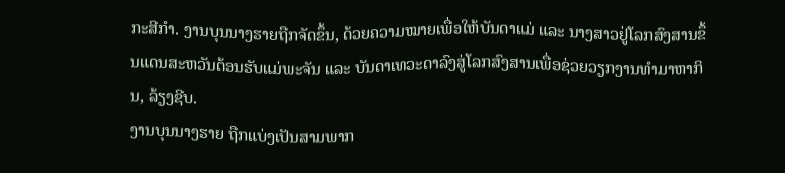ກະສີກຳ. ງານບຸນນາງຮາຍຖືກຈັດຂຶ້ນ, ດ້ວຍຄວາມໝາຍເພື່ອໃຫ້ບັນດາແມ່ ແລະ ນາງສາວຢູ່ໂລກສົງສານຂຶ້ນແດນສະຫວັນຕ້ອນຮັບແມ່ພະຈັນ ແລະ ບັນດາເທວະດາລົງສູ່ໂລກສົງສານເພື່ອຊ່ວຍວຽກງານທຳມາຫາກິນ, ລ້ຽງຊີບ.
ງານບຸນນາງຮາຍ ຖືກແບ່ງເປັນສາມພາກ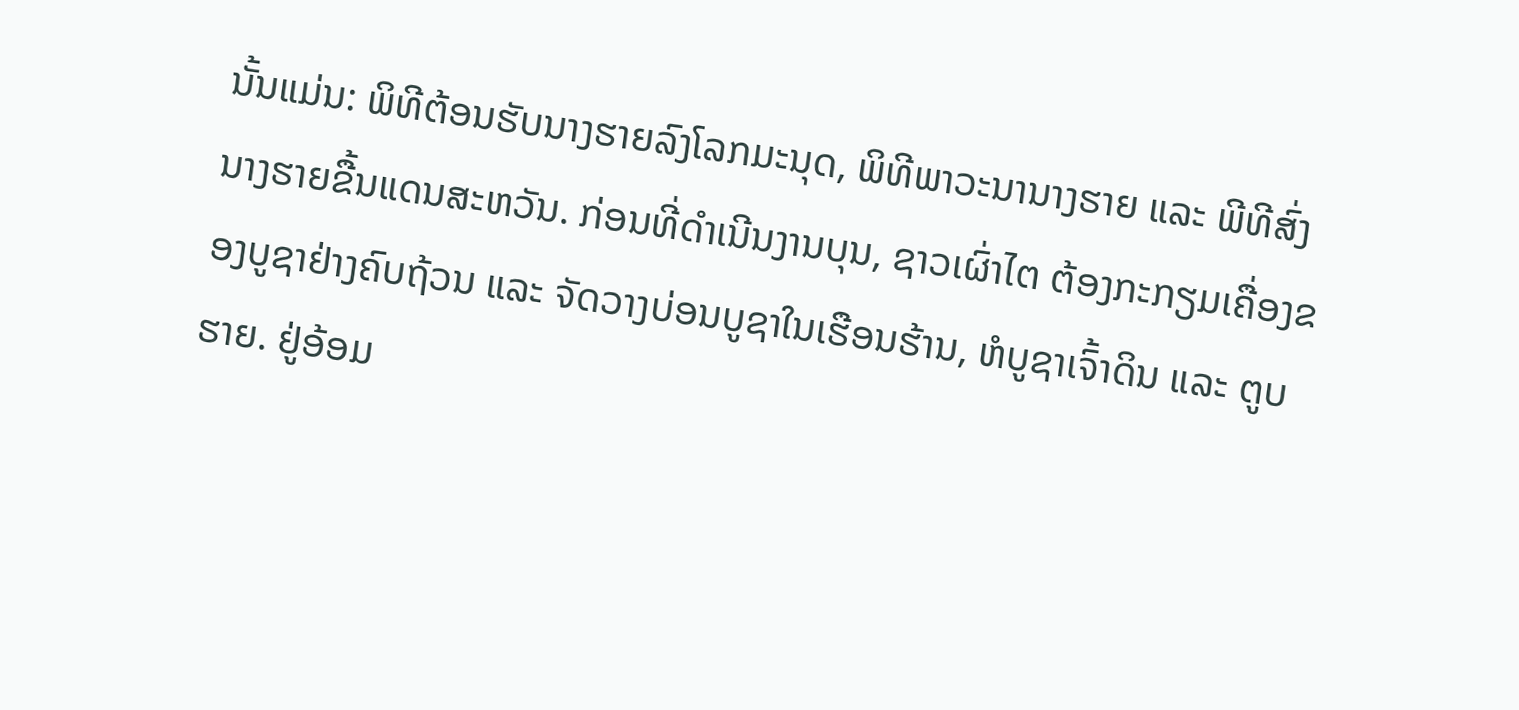ນັ້ນແມ່ນ: ພິທີຕ້ອນຮັບນາງຮາຍລົງໂລກມະນຸດ, ພິທີພາວະນານາງຮາຍ ແລະ ພີທີສົ່ງນາງຮາຍຂື້ນແດນສະຫວັນ. ກ່ອນທີ່ດຳເນີນງານບຸນ, ຊາວເຜົ່າໄຕ ຕ້ອງກະກຽມເຄື່ອງຂອງບູຊາຢ່າງຄົບຖ້ວນ ແລະ ຈັດວາງບ່ອນບູຊາໃນເຮືອນຮ້ານ, ຫໍບູຊາເຈົ້າດິນ ແລະ ຕູບຮາຍ. ຢູ່ອ້ອມ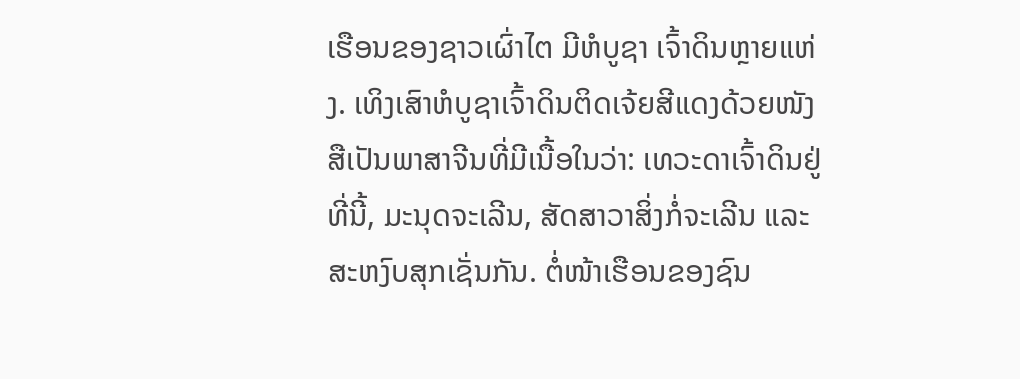ເຮືອນຂອງຊາວເຜົ່າໄຕ ມີຫໍບູຊາ ເຈົ້າດິນຫຼາຍແຫ່ງ. ເທິງເສົາຫໍບູຊາເຈົ້າດິນຕິດເຈ້ຍສີແດງດ້ວຍໜັງສືເປັນພາສາຈີນທີ່ມີເນື້ອໃນວ່າ: ເທວະດາເຈົ້າດິນຢູ່ທີ່ນີ້, ມະນຸດຈະເລີນ, ສັດສາວາສິ່ງກໍ່ຈະເລີນ ແລະ ສະຫງົບສຸກເຊັ່ນກັນ. ຕໍ່ໜ້າເຮືອນຂອງຊົນ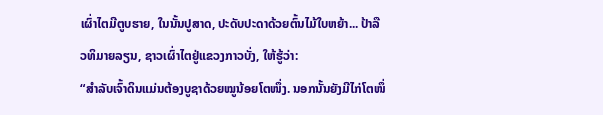ເຜົ່າໄຕມີຕູບຮາຍ, ໃນນັ້ນປູສາດ, ປະດັບປະດາດ້ວຍຕົ້ນໄມ້ໃບຫຍ້າ... ປ້າລືວທິມາຍລຽນ, ຊາວເຜົ່າໄຕຢູ່ແຂວງກາວບັ່ງ, ໃຫ້ຮູ້ວ່າ:
“ສຳລັບເຈົ້າດິນແມ່ນຕ້ອງບູຊາດ້ວຍໝູນ້ອຍໂຕໜຶ່ງ. ນອກນັ້ນຍັງມີໄກ່ໂຕໜຶ່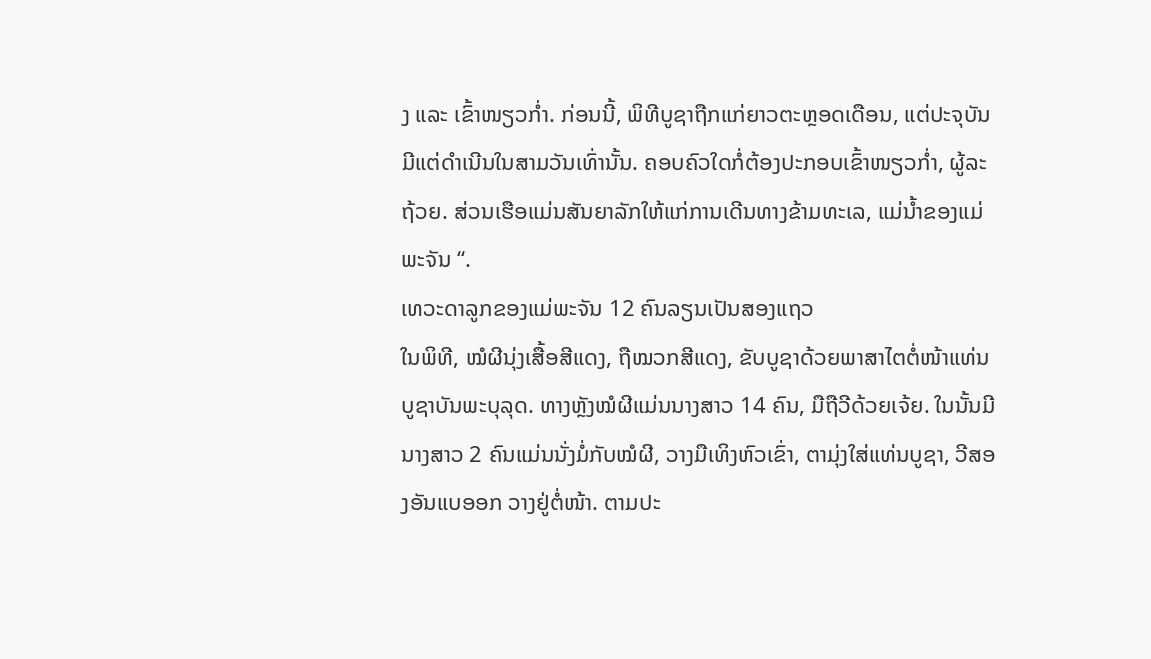ງ ແລະ ເຂົ້າໜຽວກ່ຳ. ກ່ອນນີ້, ພິທີບູຊາຖືກແກ່ຍາວຕະຫຼອດເດືອນ, ແຕ່ປະຈຸບັນມີແຕ່ດຳເນີນໃນສາມວັນເທົ່ານັ້ນ. ຄອບຄົວໃດກໍ່ຕ້ອງປະກອບເຂົ້າໜຽວກ່ຳ, ຜູ້ລະຖ້ວຍ. ສ່ວນເຮືອແມ່ນສັນຍາລັກໃຫ້ແກ່ການເດີນທາງຂ້າມທະເລ, ແມ່ນ້ຳຂອງແມ່ພະຈັນ “.
ເທວະດາລູກຂອງແມ່ພະຈັນ 12 ຄົນລຽນເປັນສອງແຖວ
ໃນພິທີ, ໝໍຜີນຸ່ງເສື້ອສີແດງ, ຖືໝວກສີແດງ, ຂັບບູຊາດ້ວຍພາສາໄຕຕໍ່ໜ້າແທ່ນບູຊາບັນພະບຸລຸດ. ທາງຫຼັງໝໍຜີແມ່ນນາງສາວ 14 ຄົນ, ມືຖືວີດ້ວຍເຈ້ຍ. ໃນນັ້ນມີນາງສາວ 2 ຄົນແມ່ນນັ່ງມໍ່ກັບໝໍຜີ, ວາງມືເທິງຫົວເຂົ່າ, ຕາມຸ່ງໃສ່ແທ່ນບູຊາ, ວີສອງອັນແບອອກ ວາງຢູ່ຕໍ່ໜ້າ. ຕາມປະ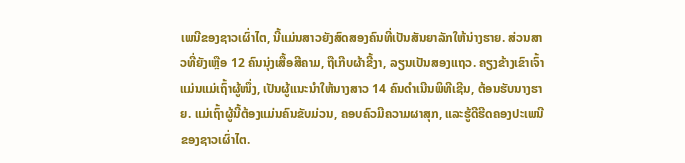ເພນີຂອງຊາວເຜົ່າໄຕ, ນີ້ແມ່ນສາວຍັງສົດສອງຄົນທີ່ເປັນສັນຍາລັກໃຫ້ນ່າງຮາຍ. ສ່ວນສາວທີ່ຍັງເຫຼືອ 12 ຄົນນຸ່ງເສື້ອສີຄາມ, ຖືເກີບຜ້າຂີ້ງາ, ລຽນເປັນສອງແຖວ. ຄຽງຂ້າງເຂົາເຈົ້າແມ່ນແມ່ເຖົ້າຜູ້ໜຶ່ງ, ເປັນຜູ້ແນະນຳໃຫ້ນາງສາວ 14 ຄົນດຳເນີນພິທີເຊີນ, ຕ້ອນຮັບນາງຮາຍ. ແມ່ເຖົ້າຜູ້ນີ້ຕ້ອງແມ່ນຄົນຂັບມ່ວນ, ຄອບຄົວມີຄວາມຜາສຸກ, ແລະຮູ້ດີຮີດຄອງປະເພນີຂອງຊາວເຜົ່າໄຕ.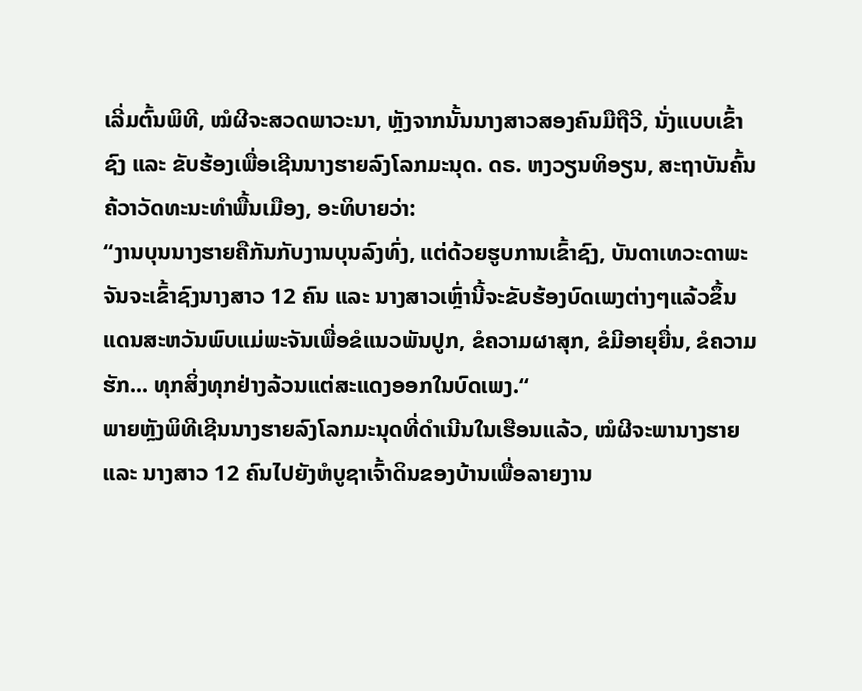ເລີ່ມຕົ້ນພິທີ, ໝໍຜີຈະສວດພາວະນາ, ຫຼັງຈາກນັ້ນນາງສາວສອງຄົນມືຖືວີ, ນັ່ງແບບເຂົ້າຊົງ ແລະ ຂັບຮ້ອງເພື່ອເຊີນນາງຮາຍລົງໂລກມະນຸດ. ດຣ. ຫງວຽນທິອຽນ, ສະຖາບັນຄົ້ນຄ້ວາວັດທະນະທຳພື້ນເມືອງ, ອະທິບາຍວ່າ:
“ງານບຸນນາງຮາຍຄືກັນກັບງານບຸນລົງທົ່ງ, ແຕ່ດ້ວຍຮູບການເຂົ້າຊົງ, ບັນດາເທວະດາພະຈັນຈະເຂົ້າຊົງນາງສາວ 12 ຄົນ ແລະ ນາງສາວເຫຼົ່ານີ້ຈະຂັບຮ້ອງບົດເພງຕ່າງໆແລ້ວຂຶ້ນແດນສະຫວັນພົບແມ່ພະຈັນເພື່ອຂໍແນວພັນປູກ, ຂໍຄວາມຜາສຸກ, ຂໍມີອາຍຸຍື່ນ, ຂໍຄວາມຮັກ... ທຸກສິ່ງທຸກຢ່າງລ້ວນແຕ່ສະແດງອອກໃນບົດເພງ.“
ພາຍຫຼັງພິທີເຊີນນາງຮາຍລົງໂລກມະນຸດທີ່ດຳເນີນໃນເຮືອນແລ້ວ, ໝໍຜີຈະພານາງຮາຍ ແລະ ນາງສາວ 12 ຄົນໄປຍັງຫໍບູຊາເຈົ້າດິນຂອງບ້ານເພື່ອລາຍງານ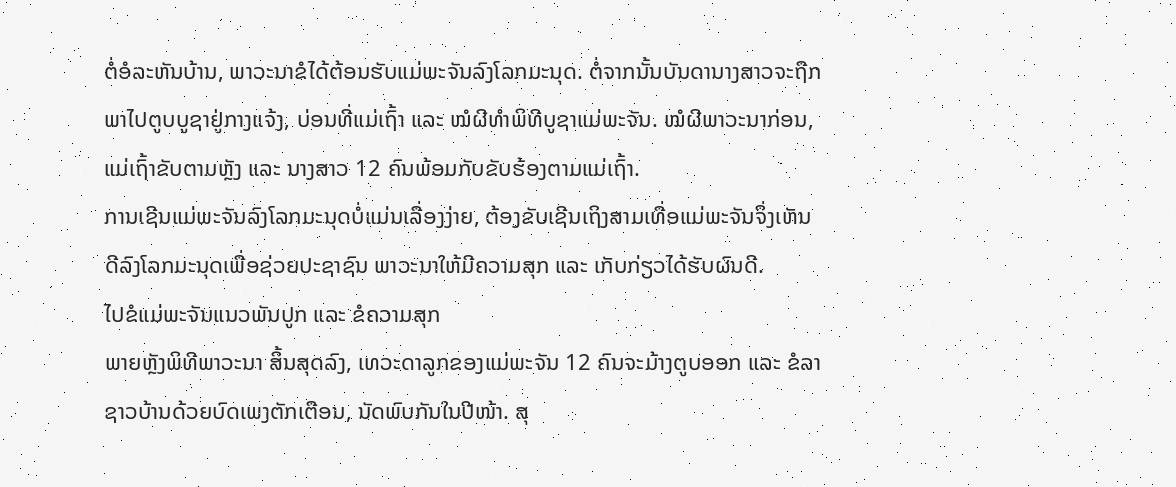ຕໍ່ອໍລະຫັນບ້ານ, ພາວະນາຂໍໄດ້ຕ້ອນຮັບແມ່ພະຈັນລົງໂລກມະນຸດ. ຕໍ່ຈາກນັ້ນບັນດານາງສາວຈະຖືກພາໄປຕູບບູຊາຢູ່ກາງແຈ້ງ, ບ່ອນທີ່ແມ່ເຖົ້າ ແລະ ໝໍຜີທຳພິທີບູຊາແມ່ພະຈັນ. ໝໍຜີພາວະນາກ່ອນ, ແມ່ເຖົ້າຂັບຕາມຫຼັງ ແລະ ນາງສາວ 12 ຄົນພ້ອມກັບຂັບຮ້ອງຕາມແມ່ເຖົ້າ.
ການເຊີນແມ່ພະຈັນລົງໂລກມະນຸດບໍ່ແມ່ນເລື່ອງງ່າຍ, ຕ້ອງຂັບເຊີນເຖິງສາມເທື່ອແມ່ພະຈັນຈຶ່ງເຫັນດີລົງໂລກມະນຸດເພື່ອຊ່ວຍປະຊາຊົນ ພາວະນາໃຫ້ມີຄວາມສຸກ ແລະ ເກັບກ່ຽວໄດ້ຮັບຜົນດີ.
ໄປຂໍແມ່ພະຈັນແນວພັນປູກ ແລະ ຂໍຄວາມສຸກ
ພາຍຫຼັງພິທີພາວະນາ ສິ້ນສຸດລົງ, ເທວະດາລູກຂອງແມ່ພະຈັນ 12 ຄົນຈະມ້າງຕູບອອກ ແລະ ຂໍລາຊາວບ້ານດ້ວຍບົດເພງຕັກເຕືອນ, ນັດພົບກັນໃນປີໜ້າ. ສຸ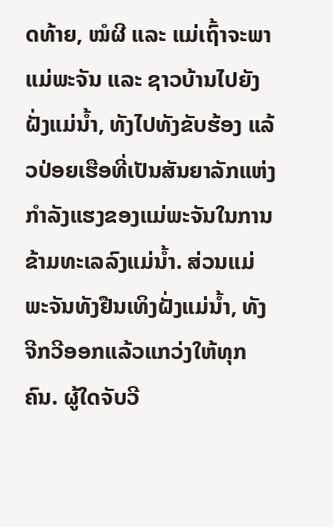ດທ້າຍ, ໝໍຜີ ແລະ ແມ່ເຖົ້າຈະພາແມ່ພະຈັນ ແລະ ຊາວບ້ານໄປຍັງຝັ່ງແມ່ນ້ຳ, ທັງໄປທັງຂັບຮ້ອງ ແລ້ວປ່ອຍເຮືອທີ່ເປັນສັນຍາລັກແຫ່ງກຳລັງແຮງຂອງແມ່ພະຈັນໃນການຂ້າມທະເລລົງແມ່ນ້ຳ. ສ່ວນແມ່ພະຈັນທັງຢືນເທິງຝັ່ງແມ່ນ້ຳ, ທັງຈີກວີອອກແລ້ວແກວ່ງໃຫ້ທຸກຄົນ. ຜູ້ໃດຈັບວີ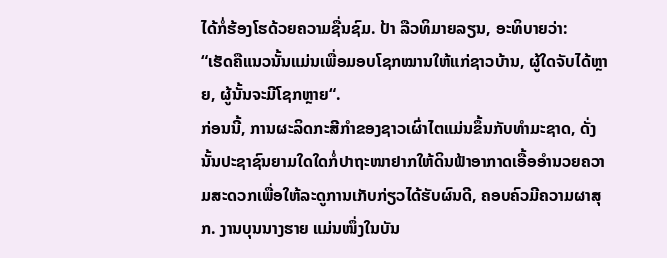ໄດ້ກໍ່ຮ້ອງໂຮດ້ວຍຄວາມຊື່ນຊົມ. ປ້າ ລືວທິມາຍລຽນ, ອະທິບາຍວ່າ:
“ເຮັດຄືແນວນັ້ນແມ່ນເພື່ອມອບໂຊກໝານໃຫ້ແກ່ຊາວບ້ານ, ຜູ້ໃດຈັບໄດ້ຫຼາຍ, ຜູ້ນັ້ນຈະມີໂຊກຫຼາຍ“.
ກ່ອນນີ້, ການຜະລິດກະສີກຳຂອງຊາວເຜົ່າໄຕແມ່ນຂຶ້ນກັບທຳມະຊາດ, ດັ່ງນັ້ນປະຊາຊົນຍາມໃດໃດກໍ່ປາຖະໜາຢາກໃຫ້ດິນຟ້າອາກາດເອື້ອອຳນວຍຄວາມສະດວກເພື່ອໃຫ້ລະດູການເກັບກ່ຽວໄດ້ຮັບຜົນດີ, ຄອບຄົວມີຄວາມຜາສຸກ. ງານບຸນນາງຮາຍ ແມ່ນໜຶ່ງໃນບັນ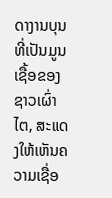ດາງານບຸນທີ່ເປັນມູນເຊື້ອຂອງຊາວເຜົ່າໄຕ, ສະແດງໃຫ້ເຫັນຄວາມເຊື່ອ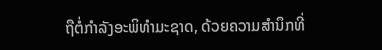ຖືຕໍ່ກຳລັງອະພິທຳມະຊາດ, ດ້ວຍຄວາມສຳນຶກທີ່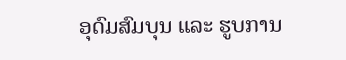ອຸດົມສົມບຸນ ແລະ ຮູບການ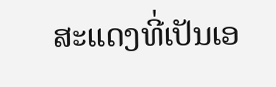ສະແດງທີ່ເປັນເອ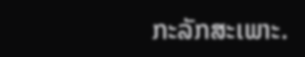ກະລັກສະເພາະ.